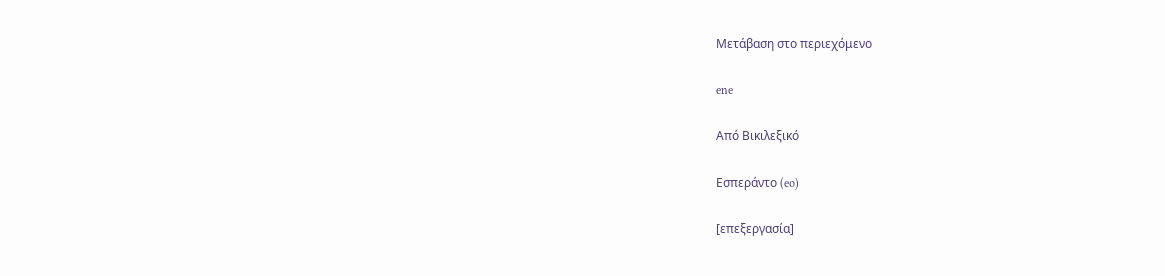Μετάβαση στο περιεχόμενο

ene

Από Βικιλεξικό

Εσπεράντο (eo)

[επεξεργασία]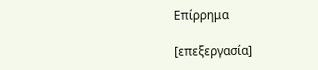Επίρρημα

[επεξεργασία]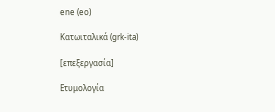ene (eo)

Κατωιταλικά (grk-ita)

[επεξεργασία]

Ετυμολογία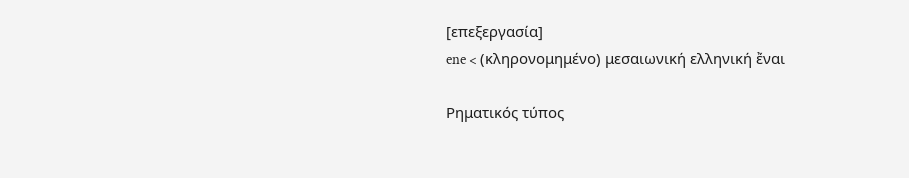[επεξεργασία]
ene < (κληρονομημένο) μεσαιωνική ελληνική ἔναι

Ρηματικός τύπος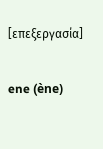[επεξεργασία]

ene (ène)